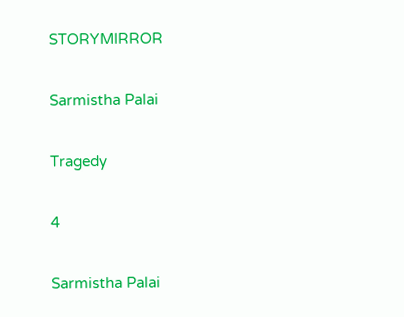STORYMIRROR

Sarmistha Palai

Tragedy

4

Sarmistha Palai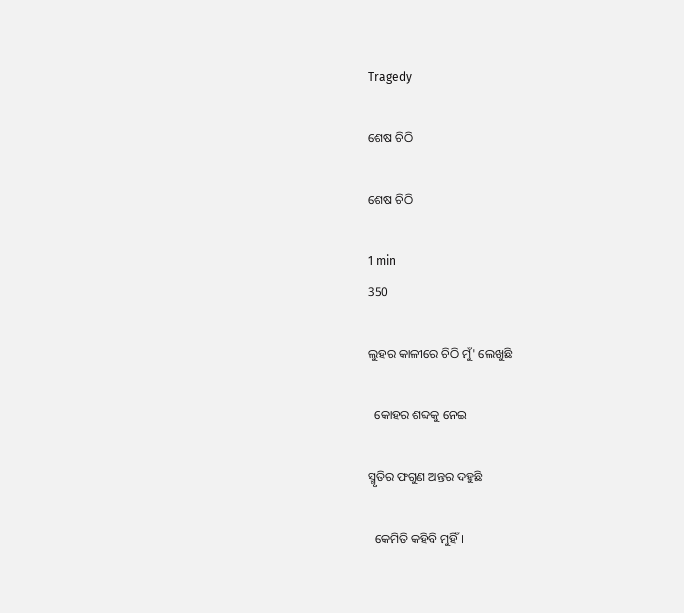Tragedy

ଶେଷ ଚିଠି

ଶେଷ ଚିଠି

1 min
350

ଲୁହର କାଳୀରେ ଚିଠି ମୁଁ' ଲେଖୁଛି

  କୋହର ଶବ୍ଦକୁ ନେଇ

ସ୍ମୃତିର ଫଗୁଣ ଅନ୍ତର ଦହୁଛି

  କେମିତି କହିବି ମୁହିଁ।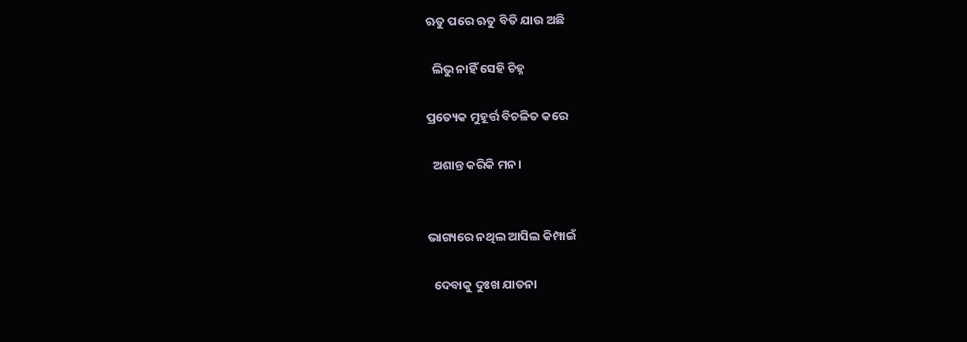ଋତୁ ପରେ ଋତୁ ବିତି ଯାଉ ଅଛି

  ଲିଭୁ ନାହିଁ ସେହି ଚିହ୍ନ

ପ୍ରତ୍ୟେକ ମୁହୂର୍ତ୍ତ ବିଚଳିତ କରେ

  ଅଶାନ୍ତ କରିକି ମନ।


ଭାଗ୍ୟରେ ନଥିଲ ଆସିଲ କିମ୍ପାଇଁ

  ଦେବାକୁ ଦୁଃଖ ଯାତନା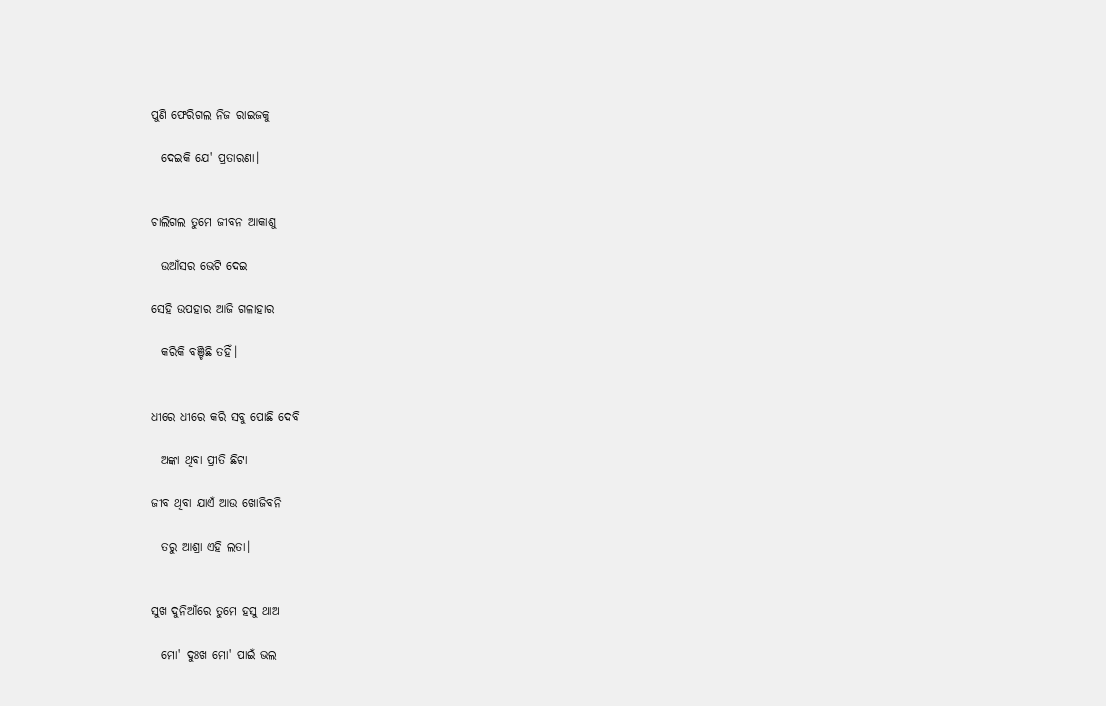ପୁଣି ଫେରିଗଲ ନିଜ ରାଇଜକୁ

  ଦେଇକି ଯେ' ପ୍ରତାରଣା।


ଚାଲିଗଲ ତୁମେ ଜୀବନ ଆକାଶୁ

  ଉଆଁସର ଭେଟି ଦେଇ

ସେହି ଉପହାର ଆଜି ଗଳାହାର

  କରିକି ବଞ୍ଚିଛି ତହିଁ।


ଧୀରେ ଧୀରେ କରି ସବୁ ପୋଛି ଦେବି

  ଅଙ୍କା ଥିବା ପ୍ରୀତି ଛିଟା

ଜୀବ ଥିବା ଯାଏଁ ଆଉ ଖୋଜିବନି

  ତରୁ ଆଶ୍ରା ଏହି ଲତା।


ସୁଖ ଦୁନିଆଁରେ ତୁମେ ହସୁ ଥାଅ

  ମୋ' ଦୁଃଖ ମୋ' ପାଇଁ ଭଲ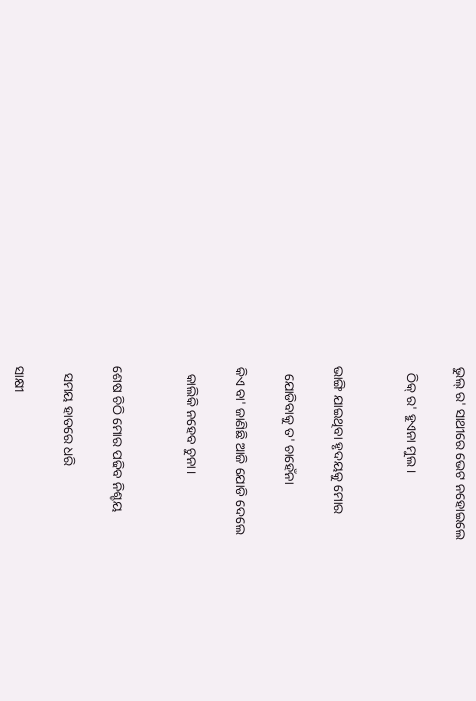ଭୁଲ୍ ର' ସାଥୀରେ ଭେଟ ନହୋଇଲେ

  ଠିକ୍ ର' ହୁଏନା ମୁଲ।


ଭାଙ୍ଗି ଯାଇଥିବା ହୃଦୟକୁ ମୋର

  ଯୋଡିବାକୁ ତ' ଚାହେଁନା

କିଏ ବା' ଜାଣିଛି ଆଜି ଯୋଡି ଦେଲେ

  କାଲିକି ନହେବ ଚୁନା।


ଶେଷ ଚିଠି ମୋର ପଢିବ ନିଶ୍ଚୟ

  ସମୟ ହାତରେ ଧରି

ସାକ୍ଷୀ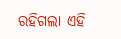ରହିଗଲା ଏହି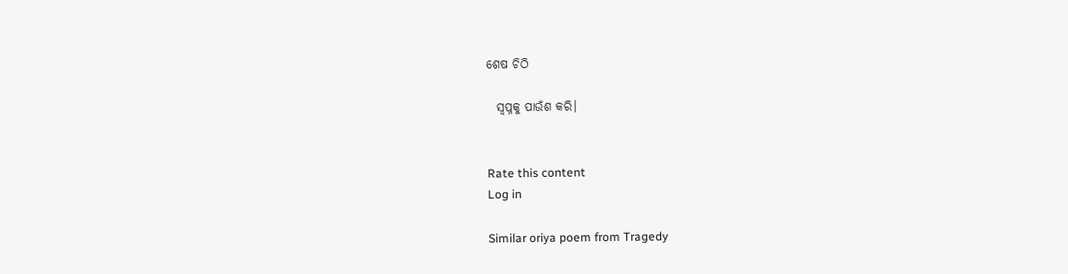ଶେଷ ଚିଠି

  ସ୍ୱପ୍ନକୁ ପାଉଁଶ କରି।


Rate this content
Log in

Similar oriya poem from Tragedy